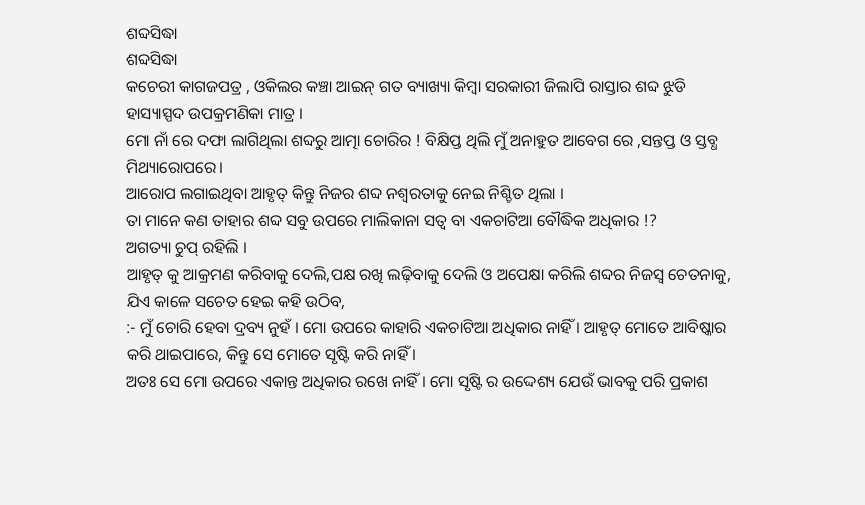ଶବ୍ଦସିଦ୍ଧା
ଶବ୍ଦସିଦ୍ଧା
କଚେରୀ କାଗଜପତ୍ର , ଓକିଲର କଞ୍ଚା ଆଇନ୍ ଗତ ବ୍ୟାଖ୍ୟା କିମ୍ବା ସରକାରୀ ଜିଲାପି ରାସ୍ତାର ଶବ୍ଦ ଝୁଡି ହାସ୍ୟାସ୍ପଦ ଉପକ୍ରମଣିକା ମାତ୍ର ।
ମୋ ନାଁ ରେ ଦଫା ଲାଗିଥିଲା ଶବ୍ଦରୁ ଆତ୍ମା ଚୋରିର ! ବିକ୍ଷିପ୍ତ ଥିଲି ମୁଁ ଅନାହୁତ ଆବେଗ ରେ ,ସନ୍ତପ୍ତ ଓ ସ୍ତବ୍ଧ ମିଥ୍ୟାରୋପରେ।
ଆରୋପ ଲଗାଇଥିବା ଆହୃତ୍ କିନ୍ତୁ ନିଜର ଶବ୍ଦ ନଶ୍ୱରତାକୁ ନେଇ ନିଶ୍ଚିତ ଥିଲା ।
ତା ମାନେ କଣ ତାହାର ଶବ୍ଦ ସବୁ ଉପରେ ମାଲିକାନା ସତ୍ଵ ବା ଏକଚାଟିଆ ବୌଦ୍ଧିକ ଅଧିକାର !?
ଅଗତ୍ୟା ଚୁପ୍ ରହିଲି ।
ଆହୃତ୍ କୁ ଆକ୍ରମଣ କରିବାକୁ ଦେଲି,ପକ୍ଷ ରଖି ଲଢ଼ିବାକୁ ଦେଲି ଓ ଅପେକ୍ଷା କରିଲି ଶବ୍ଦର ନିଜସ୍ଵ ଚେତନାକୁ, ଯିଏ କାଳେ ସଚେତ ହେଇ କହି ଉଠିବ,
:- ମୁଁ ଚୋରି ହେବା ଦ୍ରବ୍ୟ ନୁହଁ । ମୋ ଉପରେ କାହାରି ଏକଚାଟିଆ ଅଧିକାର ନାହିଁ । ଆହୃତ୍ ମୋତେ ଆବିଷ୍କାର କରି ଥାଇପାରେ, କିନ୍ତୁ ସେ ମୋତେ ସୃଷ୍ଟି କରି ନାହିଁ ।
ଅତଃ ସେ ମୋ ଉପରେ ଏକାନ୍ତ ଅଧିକାର ରଖେ ନାହିଁ । ମୋ ସୃଷ୍ଟି ର ଉଦ୍ଦେଶ୍ୟ ଯେଉଁ ଭାବକୁ ପରି ପ୍ରକାଶ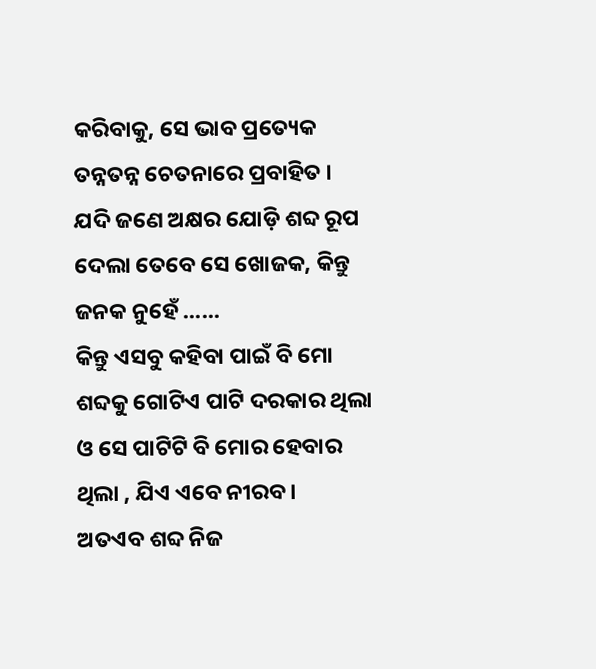କରିବାକୁ, ସେ ଭାବ ପ୍ରତ୍ୟେକ ତନ୍ନତନ୍ନ ଚେତନାରେ ପ୍ରବାହିତ ।
ଯଦି ଜଣେ ଅକ୍ଷର ଯୋଡ଼ି ଶବ୍ଦ ରୂପ ଦେଲା ତେବେ ସେ ଖୋଜକ, କିନ୍ତୁ ଜନକ ନୁହେଁ ......
କିନ୍ତୁ ଏସବୁ କହିବା ପାଇଁ ବି ମୋ ଶବ୍ଦକୁ ଗୋଟିଏ ପାଟି ଦରକାର ଥିଲା ଓ ସେ ପାଟିଟି ବି ମୋର ହେବାର ଥିଲା , ଯିଏ ଏବେ ନୀରବ।
ଅତଏବ ଶବ୍ଦ ନିଜ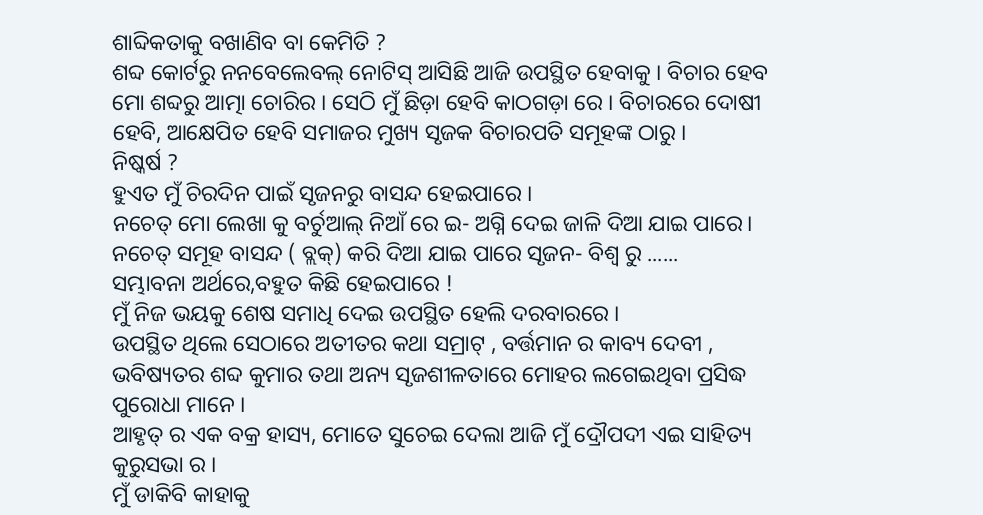ଶାବ୍ଦିକତାକୁ ବଖାଣିବ ବା କେମିତି ?
ଶବ୍ଦ କୋର୍ଟରୁ ନନବେଲେବଲ୍ ନୋଟିସ୍ ଆସିଛି ଆଜି ଉପସ୍ଥିତ ହେବାକୁ । ବିଚାର ହେବ ମୋ ଶବ୍ଦରୁ ଆତ୍ମା ଚୋରିର । ସେଠି ମୁଁ ଛିଡ଼ା ହେବି କାଠଗଡ଼ା ରେ । ବିଚାରରେ ଦୋଷୀ ହେବି, ଆକ୍ଷେପିତ ହେବି ସମାଜର ମୁଖ୍ୟ ସୃଜକ ବିଚାରପତି ସମୂହଙ୍କ ଠାରୁ ।
ନିଷ୍କର୍ଷ ?
ହୁଏତ ମୁଁ ଚିରଦିନ ପାଇଁ ସୃଜନରୁ ବାସନ୍ଦ ହେଇପାରେ ।
ନଚେତ୍ ମୋ ଲେଖା କୁ ବର୍ଚୁଆଲ୍ ନିଆଁ ରେ ଇ- ଅଗ୍ନି ଦେଇ ଜାଳି ଦିଆ ଯାଇ ପାରେ।
ନଚେତ୍ ସମୂହ ବାସନ୍ଦ ( ବ୍ଲକ୍) କରି ଦିଆ ଯାଇ ପାରେ ସୃଜନ- ବିଶ୍ଵ ରୁ ......
ସମ୍ଭାବନା ଅର୍ଥରେ,ବହୁତ କିଛି ହେଇପାରେ !
ମୁଁ ନିଜ ଭୟକୁ ଶେଷ ସମାଧି ଦେଇ ଉପସ୍ଥିତ ହେଲି ଦରବାରରେ ।
ଉପସ୍ଥିତ ଥିଲେ ସେଠାରେ ଅତୀତର କଥା ସମ୍ରାଟ୍ , ବର୍ତ୍ତମାନ ର କାବ୍ୟ ଦେବୀ , ଭବିଷ୍ୟତର ଶବ୍ଦ କୁମାର ତଥା ଅନ୍ୟ ସୃଜଶୀଳତାରେ ମୋହର ଲଗେଇଥିବା ପ୍ରସିଦ୍ଧ ପୁରୋଧା ମାନେ ।
ଆହୃତ୍ ର ଏକ ବକ୍ର ହାସ୍ୟ, ମୋତେ ସୁଚେଇ ଦେଲା ଆଜି ମୁଁ ଦ୍ରୌପଦୀ ଏଇ ସାହିତ୍ୟ କୁରୁସଭା ର ।
ମୁଁ ଡାକିବି କାହାକୁ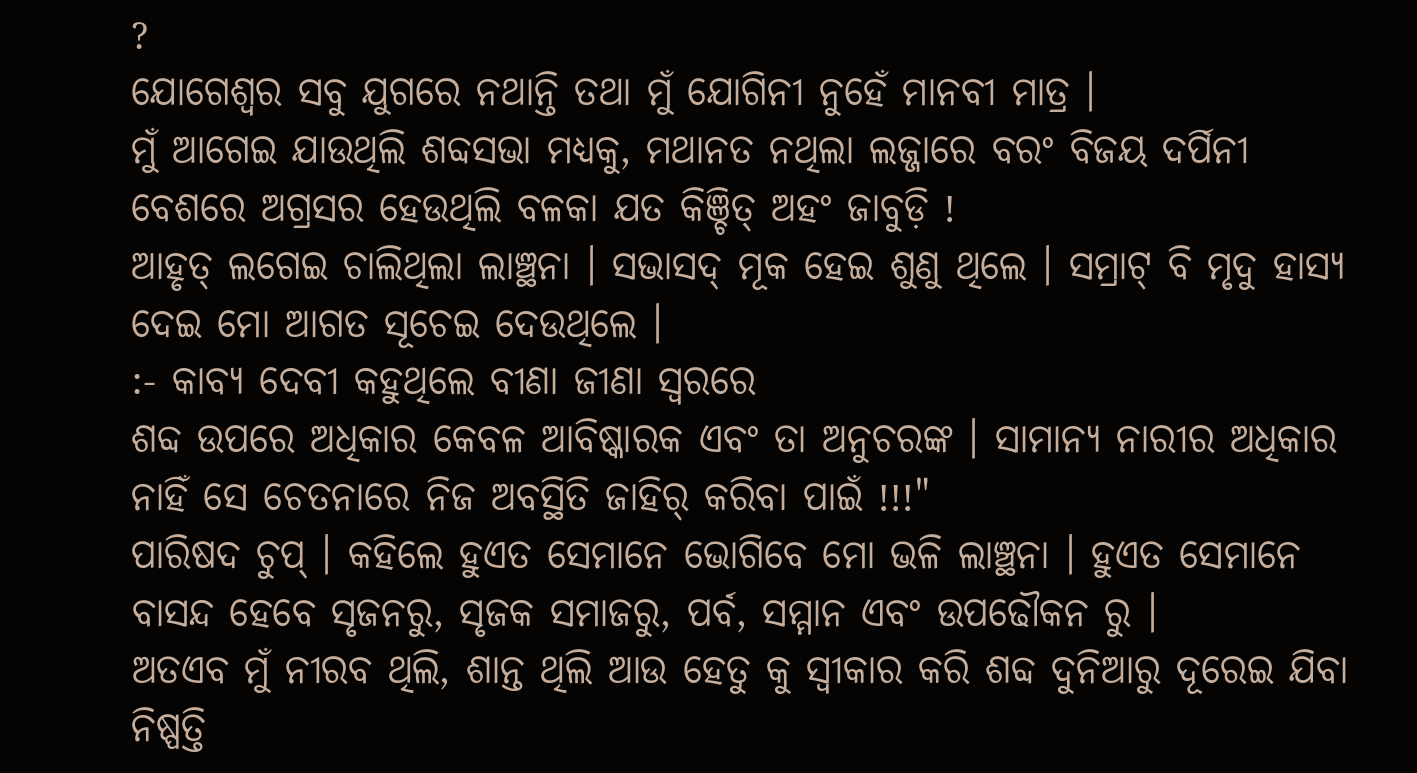?
ଯୋଗେଶ୍ଵର ସବୁ ଯୁଗରେ ନଥାନ୍ତି ତଥା ମୁଁ ଯୋଗିନୀ ନୁହେଁ ମାନବୀ ମାତ୍ର ।
ମୁଁ ଆଗେଇ ଯାଉଥିଲି ଶବ୍ଦସଭା ମଧ୍ୟକୁ, ମଥାନତ ନଥିଲା ଲଜ୍ଜାରେ ବରଂ ବିଜୟ ଦର୍ପିନୀ ବେଶରେ ଅଗ୍ରସର ହେଉଥିଲି ବଳକା ଯତ କିଞ୍ଚିତ୍ ଅହଂ ଜାବୁଡ଼ି !
ଆହୃତ୍ ଲଗେଇ ଚାଲିଥିଲା ଲାଞ୍ଛନା । ସଭାସଦ୍ ମୂକ ହେଇ ଶୁଣୁ ଥିଲେ । ସମ୍ରାଟ୍ ବି ମୃଦୁ ହାସ୍ୟ ଦେଇ ମୋ ଆଗତ ସୂଚେଇ ଦେଉଥିଲେ ।
:- କାବ୍ୟ ଦେବୀ କହୁଥିଲେ ବୀଣା ଜୀଣା ସ୍ଵରରେ
ଶବ୍ଦ ଉପରେ ଅଧିକାର କେବଳ ଆବିଷ୍କାରକ ଏବଂ ତା ଅନୁଚରଙ୍କ । ସାମାନ୍ୟ ନାରୀର ଅଧିକାର ନାହିଁ ସେ ଚେତନାରେ ନିଜ ଅବସ୍ଥିତି ଜାହିର୍ କରିବା ପାଇଁ !!!"
ପାରିଷଦ ଚୁପ୍ । କହିଲେ ହୁଏତ ସେମାନେ ଭୋଗିବେ ମୋ ଭଳି ଲାଞ୍ଛନା । ହୁଏତ ସେମାନେ ବାସନ୍ଦ ହେବେ ସୃଜନରୁ, ସୃଜକ ସମାଜରୁ, ପର୍ବ, ସମ୍ମାନ ଏବଂ ଉପଢୌକନ ରୁ ।
ଅତଏବ ମୁଁ ନୀରବ ଥିଲି, ଶାନ୍ତ ଥିଲି ଆଉ ହେତୁ କୁ ସ୍ବୀକାର କରି ଶବ୍ଦ ଦୁନିଆରୁ ଦୂରେଇ ଯିବା ନିଷ୍ପତ୍ତି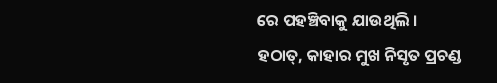ରେ ପହଞ୍ଚିବାକୁ ଯାଉଥିଲି ।
ହଠାତ୍, କାହାର ମୁଖ ନିସୃତ ପ୍ରଚଣ୍ଡ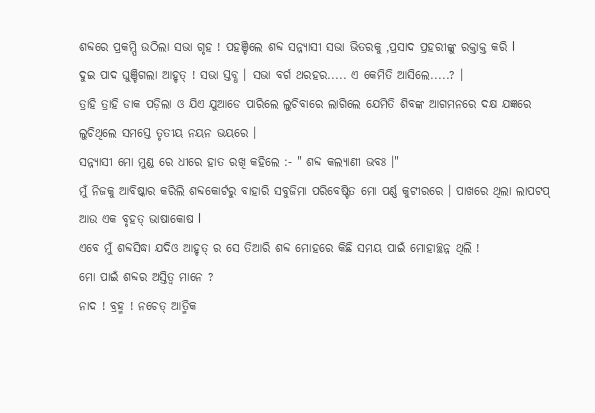ଶବ୍ଦରେ ପ୍ରକମ୍ପି ଉଠିଲା ସଭା ଗୃହ ! ପହଞ୍ଚିଲେ ଶବ୍ଦ ସନ୍ନ୍ୟାସୀ ସଭା ଭିତରକୁ ,ପ୍ରସାଦ ପ୍ରହରୀଙ୍କୁ ରକ୍ତାକ୍ତ କରି l
ଦୁଇ ପାଦ ଘୁଞ୍ଚିଗଲା ଆହୃତ୍ ! ସଭା ସ୍ତବ୍ଧ । ସଭା ବର୍ଗ ଥରହର..... ଏ କେମିତି ଆସିଲେ.....? ।
ତ୍ରାହି ତ୍ରାହି ଡାକ ପଡ଼ିଲା ଓ ଯିଏ ଯୁଆଡେ ପାରିଲେ ଲୁଚିବାରେ ଲାଗିଲେ ଯେମିତି ଶିବଙ୍କ ଆଗମନରେ ଦକ୍ଷ ଯଜ୍ଞରେ ଲୁଚିଥିଲେ ସମସ୍ତେ ତୃତୀୟ ନୟନ ଭୟରେ ।
ସନ୍ନ୍ୟାସୀ ମୋ ମୁଣ୍ଡ ରେ ଧୀରେ ହାତ ରଖି କହିଲେ :- " ଶବ୍ଦ କଲ୍ୟାଣୀ ଭବଃ ।"
ମୁଁ ନିଜକୁ ଆବିଷ୍କାର କରିଲି ଶବ୍ଦକୋର୍ଟରୁ ବାହାରି ସବୁଜିମା ପରିବେଷ୍ଟିତ ମୋ ପର୍ଣ୍ଣ କୁଟୀରରେ । ପାଖରେ ଥିଲା ଲାପଟପ୍ ଆଉ ଏକ ବୃହତ୍ ଭାଷାକୋଷ l
ଏବେ ମୁଁ ଶବ୍ଦସିଦ୍ଧା ଯଦିଓ ଆହୃତ୍ ର ସେ ତିଆରି ଶବ୍ଦ ମୋହରେ କିଛି ସମୟ ପାଇଁ ମୋହାଚ୍ଛନ୍ନ ଥିଲି !
ମୋ ପାଇଁ ଶବ୍ଦର ଅସ୍ତିତ୍ୱ ମାନେ ?
ନାଦ ! ବ୍ରହ୍ମ ! ନଚେତ୍ ଆତ୍ମିକ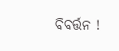ବିବର୍ତ୍ତନ !